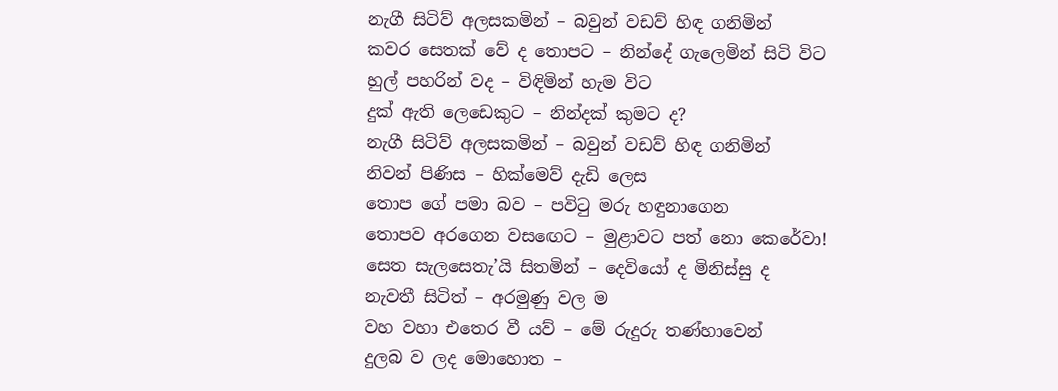නැගී සිටිව් අලසකමින් – බවුන් වඩව් හිඳ ගනිමින්
කවර සෙතක් වේ ද තොපට – නින්දේ ගැලෙමින් සිටි විට
හුල් පහරින් වද – විඳිමින් හැම විට
දුක් ඇති ලෙඩෙකුට – නින්දක් කුමට ද?
නැගී සිටිව් අලසකමින් – බවුන් වඩව් හිඳ ගනිමින්
නිවන් පිණිස – හික්මෙව් දැඩි ලෙස
තොප ගේ පමා බව – පවිටු මරු හඳුනාගෙන
තොපව අරගෙන වසඟෙට – මුළාවට පත් නො කෙරේවා!
සෙත සැලසෙතැ’යි සිතමින් – දෙවියෝ ද මිනිස්සු ද
නැවතී සිටිත් – අරමුණු වල ම
වහ වහා එතෙර වී යව් – මේ රුදුරු තණ්හාවෙන්
දුලබ ව ලද මොහොත –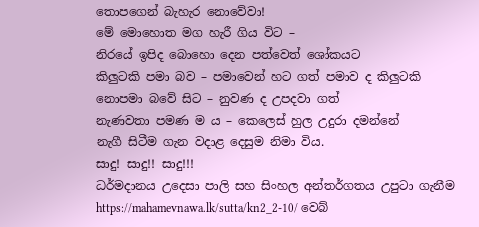තොපගෙන් බැහැර නොවේවා!
මේ මොහොත මග හැරී ගිය විට –
නිරයේ ඉපිද බොහො දෙන පත්වෙත් ශෝකයට
කිලුටකි පමා බව – පමාවෙන් හට ගත් පමාව ද කිලුටකි
නොපමා බවේ සිට – නුවණ ද උපදවා ගත්
නැණවතා පමණ ම ය – කෙලෙස් හුල උදුරා දමන්නේ
නැගී සිටීම ගැන වදාළ දෙසුම නිමා විය.
සාදු! සාදු!! සාදු!!!
ධර්මදානය උදෙසා පාලි සහ සිංහල අන්තර්ගතය උපුටා ගැනීම https://mahamevnawa.lk/sutta/kn2_2-10/ වෙබ්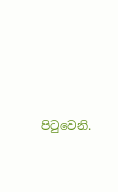පිටුවෙනි.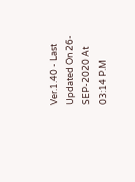Ver.1.40 - Last Updated On 26-SEP-2020 At 03:14 P.M